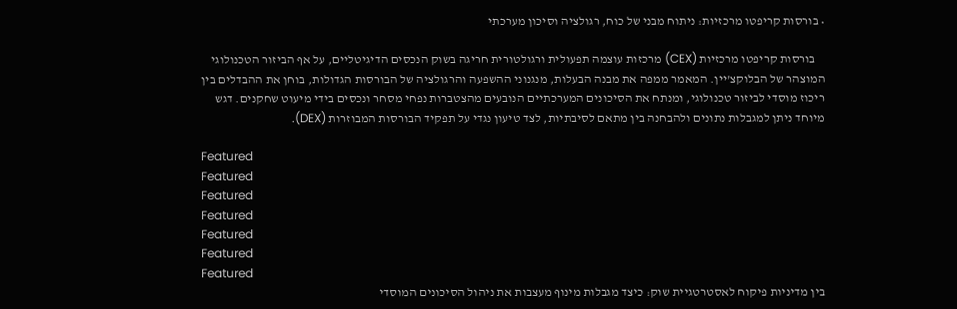• בורסות קריפטו מרכזיות: ניתוח מבני של כוח, רגולציה וסיכון מערכתי

    בורסות קריפטו מרכזיות (CEX) מרכזות עוצמה תפעולית ורגולטורית חריגה בשוק הנכסים הדיגיטליים, על אף הביזור הטכנולוגי המוצהר של הבלוקצ'יין. המאמר ממפה את מבנה הבעלות, מנגנוני ההשפעה והרגולציה של הבורסות הגדולות, בוחן את ההבדלים בין ריכוז מוסדי לביזור טכנולוגי, ומנתח את הסיכונים המערכתיים הנובעים מהצטברות נפחי מסחר ונכסים בידי מיעוט שחקנים. דגש מיוחד ניתן למגבלות נתונים ולהבחנה בין מתאם לסיבתיות, לצד טיעון נגדי על תפקיד הבורסות המבוזרות (DEX).

Featured
Featured
Featured
Featured
Featured
Featured
Featured
בין מדיניות פיקוח לאסטרטגיית שוק: כיצד מגבלות מינוף מעצבות את ניהול הסיכונים המוסדי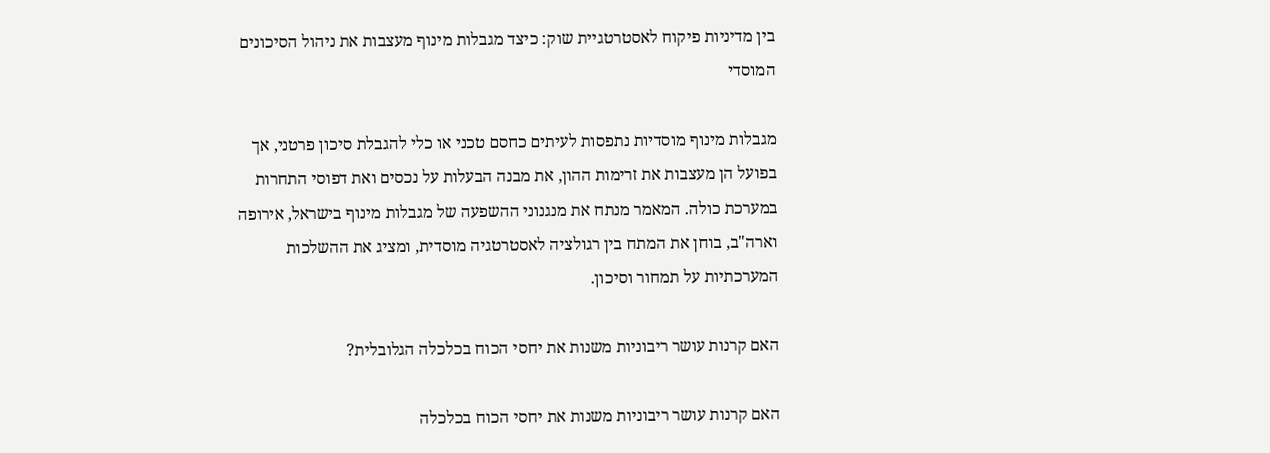בין מדיניות פיקוח לאסטרטגיית שוק: כיצד מגבלות מינוף מעצבות את ניהול הסיכונים המוסדי

מגבלות מינוף מוסדיות נתפסות לעיתים כחסם טכני או כלי להגבלת סיכון פרטני, אך בפועל הן מעצבות את זרימות ההון, את מבנה הבעלות על נכסים ואת דפוסי התחרות במערכת כולה. המאמר מנתח את מנגנוני ההשפעה של מגבלות מינוף בישראל, אירופה וארה"ב, בוחן את המתח בין רגולציה לאסטרטגיה מוסדית, ומציג את ההשלכות המערכתיות על תמחור וסיכון.

האם קרנות עושר ריבוניות משנות את יחסי הכוח בכלכלה הגלובלית?

האם קרנות עושר ריבוניות משנות את יחסי הכוח בכלכלה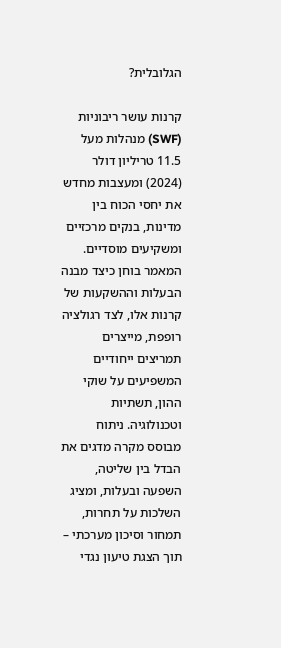הגלובלית?

קרנות עושר ריבוניות (SWF) מנהלות מעל 11.5 טריליון דולר (2024) ומעצבות מחדש את יחסי הכוח בין מדינות, בנקים מרכזיים ומשקיעים מוסדיים. המאמר בוחן כיצד מבנה הבעלות וההשקעות של קרנות אלו, לצד רגולציה רופפת, מייצרים תמריצים ייחודיים המשפיעים על שוקי ההון, תשתיות וטכנולוגיה. ניתוח מבוסס מקרה מדגים את הבדל בין שליטה, השפעה ובעלות, ומציג השלכות על תחרות, תמחור וסיכון מערכתי – תוך הצגת טיעון נגדי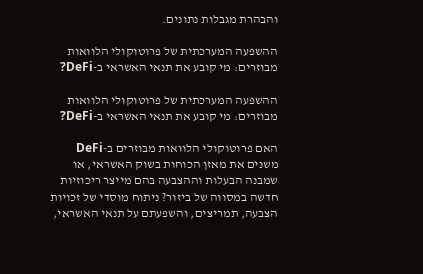והבהרת מגבלות נתונים.

ההשפעה המערכתית של פרוטוקולי הלוואות מבוזרים: מי קובע את תנאי האשראי ב-DeFi?

ההשפעה המערכתית של פרוטוקולי הלוואות מבוזרים: מי קובע את תנאי האשראי ב-DeFi?

האם פרוטוקולי הלוואות מבוזרים ב-DeFi משנים את מאזן הכוחות בשוק האשראי, או שמבנה הבעלות וההצבעה בהם מייצר ריכוזיות חדשה במסווה של ביזור? ניתוח מוסדי של זכויות הצבעה, תמריצים, והשפעתם על תנאי האשראי,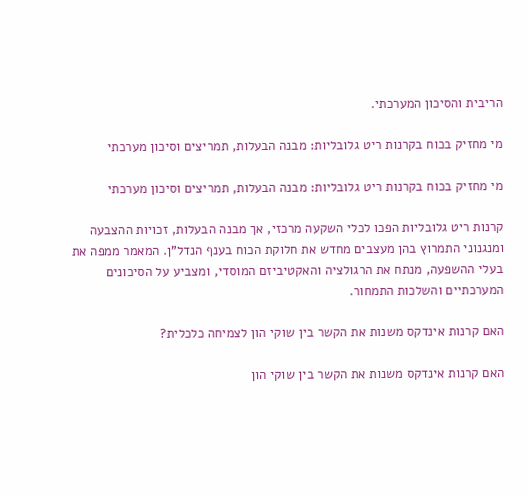הריבית והסיכון המערכתי.

מי מחזיק בכוח בקרנות ריט גלובליות: מבנה הבעלות, תמריצים וסיכון מערכתי

מי מחזיק בכוח בקרנות ריט גלובליות: מבנה הבעלות, תמריצים וסיכון מערכתי

קרנות ריט גלובליות הפכו לכלי השקעה מרכזי, אך מבנה הבעלות, זכויות ההצבעה ומנגנוני התמרוץ בהן מעצבים מחדש את חלוקת הכוח בענף הנדל"ן. המאמר ממפה את בעלי ההשפעה, מנתח את הרגולציה והאקטיביזם המוסדי, ומצביע על הסיכונים המערכתיים והשלכות התמחור.

האם קרנות אינדקס משנות את הקשר בין שוקי הון לצמיחה כלכלית?

האם קרנות אינדקס משנות את הקשר בין שוקי הון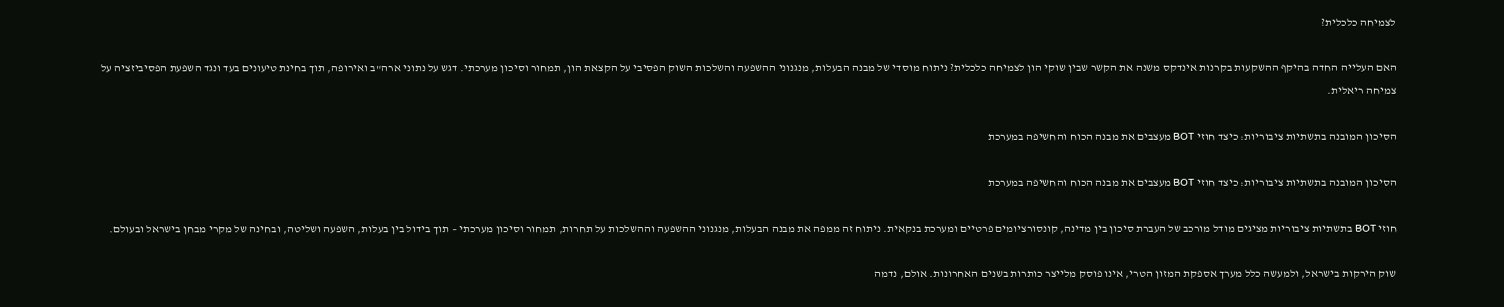לצמיחה כלכלית?

האם העלייה החדה בהיקף ההשקעות בקרנות אינדקס משנה את הקשר שבין שוקי הון לצמיחה כלכלית? ניתוח מוסדי של מבנה הבעלות, מנגנוני ההשפעה והשלכות השוק הפסיבי על הקצאת הון, תמחור וסיכון מערכתי. דגש על נתוני ארה"ב ואירופה, תוך בחינת טיעונים בעד ונגד השפעת הפסיביזציה על צמיחה ריאלית.

הסיכון המובנה בתשתיות ציבוריות: כיצד חוזי BOT מעצבים את מבנה הכוח והחשיפה במערכת

הסיכון המובנה בתשתיות ציבוריות: כיצד חוזי BOT מעצבים את מבנה הכוח והחשיפה במערכת

חוזי BOT בתשתיות ציבוריות מציגים מודל מורכב של העברת סיכון בין מדינה, קונסורציומים פרטיים ומערכת בנקאית. ניתוח זה ממפה את מבנה הבעלות, מנגנוני ההשפעה וההשלכות על תחרות, תמחור וסיכון מערכתי – תוך בידול בין בעלות, השפעה ושליטה, ובחינה של מקרי מבחן בישראל ובעולם.

שוק הירקות בישראל, ולמעשה כלל מערך אספקת המזון הטרי, אינו פוסק מלייצר כותרות בשנים האחרונות. אולם, נדמה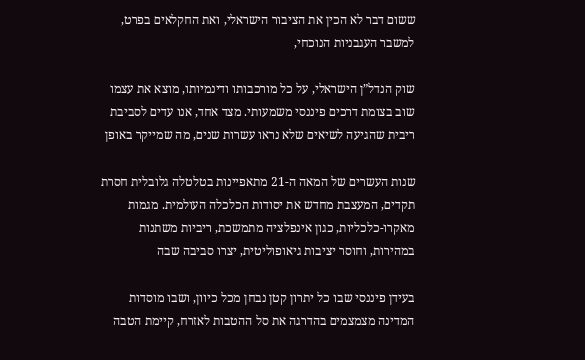ששום דבר לא הכין את הציבור הישראלי, ואת החקלאים בפרט, למשבר העגבניות הנוכחי,

שוק הנדל”ן הישראלי, על כל מורכבותו ודינמיותו, מוצא את עצמו שוב בצומת דרכים פיננסי משמעותי. מצד אחד, אנו עדים לסביבת ריבית שהגיעה לשיאים שלא נראו עשרות שנים, מה שמייקר באופן

שנות העשרים של המאה ה-21 מתאפיינות בטלטלה גלובלית חסרת תקדים, המעצבת מחדש את יסודות הכלכלה העולמית. מגמות מאקרו-כלכליות, כגון אינפלציה מתמשכת, ריביות משתנות במהירות, וחוסר יציבות גיאופוליטית, יצרו סביבה שבה

בעידן פיננסי שבו כל יתרון קטן נבחן מכל כיוון, ושבו מוסדות המדינה מצמצמים בהדרגה את סל ההטבות לאזרח, קיימת הטבה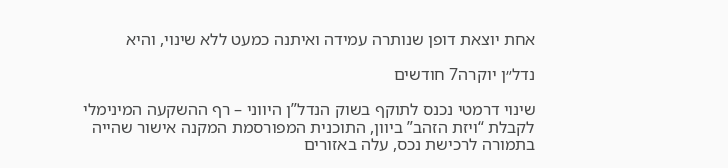אחת יוצאת דופן שנותרה עמידה ואיתנה כמעט ללא שינוי, והיא

נדל״ן יוקרה7 חודשים

שינוי דרמטי נכנס לתוקף בשוק הנדל”ן היווני – רף ההשקעה המינימלי לקבלת “ויזת הזהב” ביוון, התוכנית המפורסמת המקנה אישור שהייה בתמורה לרכישת נכס, עלה באזורים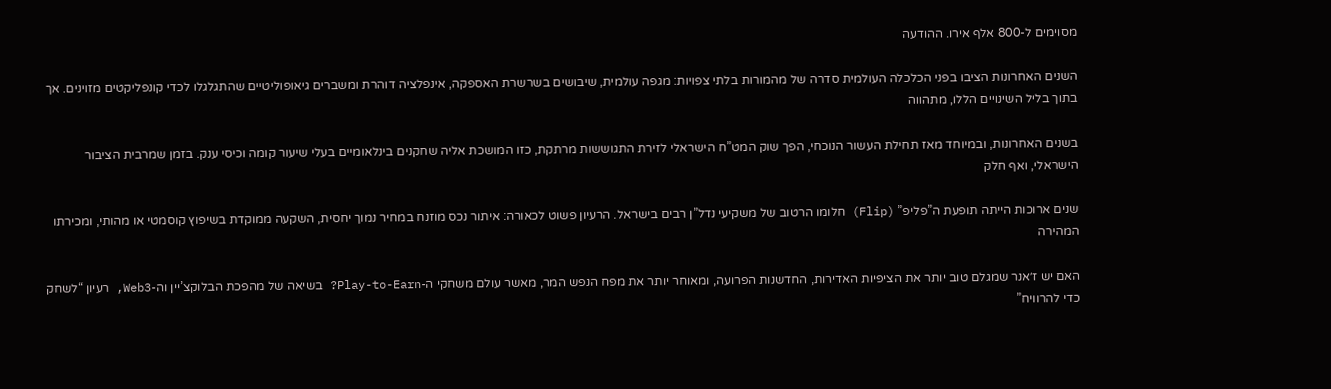מסוימים ל-800 אלף אירו. ההודעה

השנים האחרונות הציבו בפני הכלכלה העולמית סדרה של מהמורות בלתי צפויות: מגפה עולמית, שיבושים בשרשרת האספקה, אינפלציה דוהרת ומשברים גיאופוליטיים שהתגלגלו לכדי קונפליקטים מזוינים. אך בתוך בליל השינויים הללו, מתהווה

בשנים האחרונות, ובמיוחד מאז תחילת העשור הנוכחי, הפך שוק המט”ח הישראלי לזירת התגוששות מרתקת, כזו המושכת אליה שחקנים בינלאומיים בעלי שיעור קומה וכיסי ענק. בזמן שמרבית הציבור הישראלי, ואף חלק

שנים ארוכות הייתה תופעת ה”פליפ” (Flip) חלומו הרטוב של משקיעי נדל”ן רבים בישראל. הרעיון פשוט לכאורה: איתור נכס מוזנח במחיר נמוך יחסית, השקעה ממוקדת בשיפוץ קוסמטי או מהותי, ומכירתו המהירה

האם יש ז׳אנר שמגלם טוב יותר את הציפיות האדירות, החדשנות הפרועה, ומאוחר יותר את מפח הנפש המר, מאשר עולם משחקי ה-Play-to-Earn? בשיאה של מהפכת הבלוקצ’יין וה-Web3, רעיון “לשחק כדי להרוויח”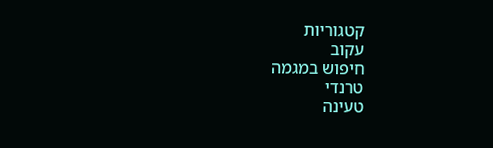קטגוריות
עקוב
חיפוש במגמה
טרנדי
טעינה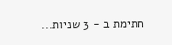חתימת ב - 3 שניות...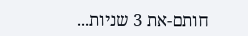חותם-את 3 שניות...